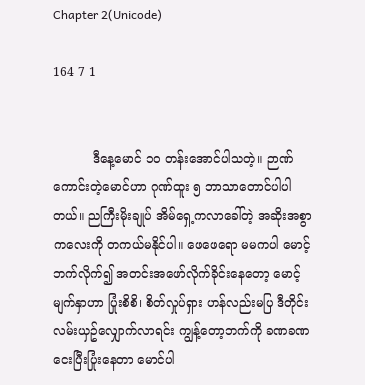Chapter 2(Unicode)

164 7 1


          ဒီနေ့မောင် ၁၀ တန်းအောင်ပါသတဲ့။ ဉာဏ်ကောင်းတဲ့မောင်ဟာ ဂုဏ်ထူး ၅ ဘာသာတောင်ပါပါတယ်။ ညကြီးမိုးချုပ် အိမ်ရှေ့ကလာခေါ်တဲ့ အဆိုးအစွာကလေးကို တကယ်မနိုင်ပါ။ ဖေဖေရော မမကပါ မောင့်ဘက်လိုက်၍ အတင်းအဖော်လိုက်ခိုင်းနေတော့ မောင့်မျက်နှာဟာ ပြုံးစိစိ၊ စိတ်လှုပ်ရှား ဟန်လည်းမပြ ဒီတိုင်း လမ်းယှဥ်လျှောက်လာရင်း ကျွန့်တော့ဘက်ကို ခဏခဏငေးပြီးပြုံးနေတာ မောင်ပါ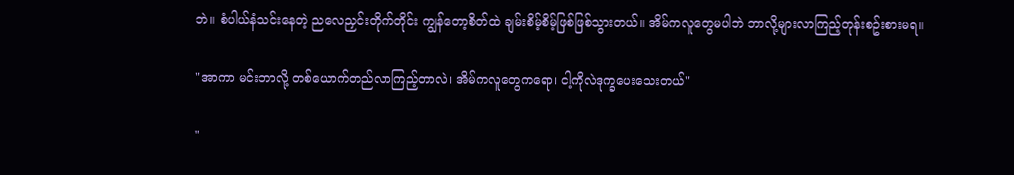ဘဲ။ စံပါယ်နံသင်းနေတဲ့ ညလေညှင်းတိုက်တိုင်း ကျွန်တော့စိတ်ထဲ ချမ်းစိမ့်စိမ့်ဖြစ်ဖြစ်သွားတယ်။ အိမ်ကလူတွေမပါဘဲ ဘာလို့များလာကြည့်တုန်းစဥ်းစားမရ။

"အာကာ မင်းဘာလို့ တစ်ယောက်တည်လာကြည့်တာလဲ၊ အိမ်ကလူတွေကရော၊ ငါ့ကိုလဲဒုက္ခပေးသေးတယ်"

"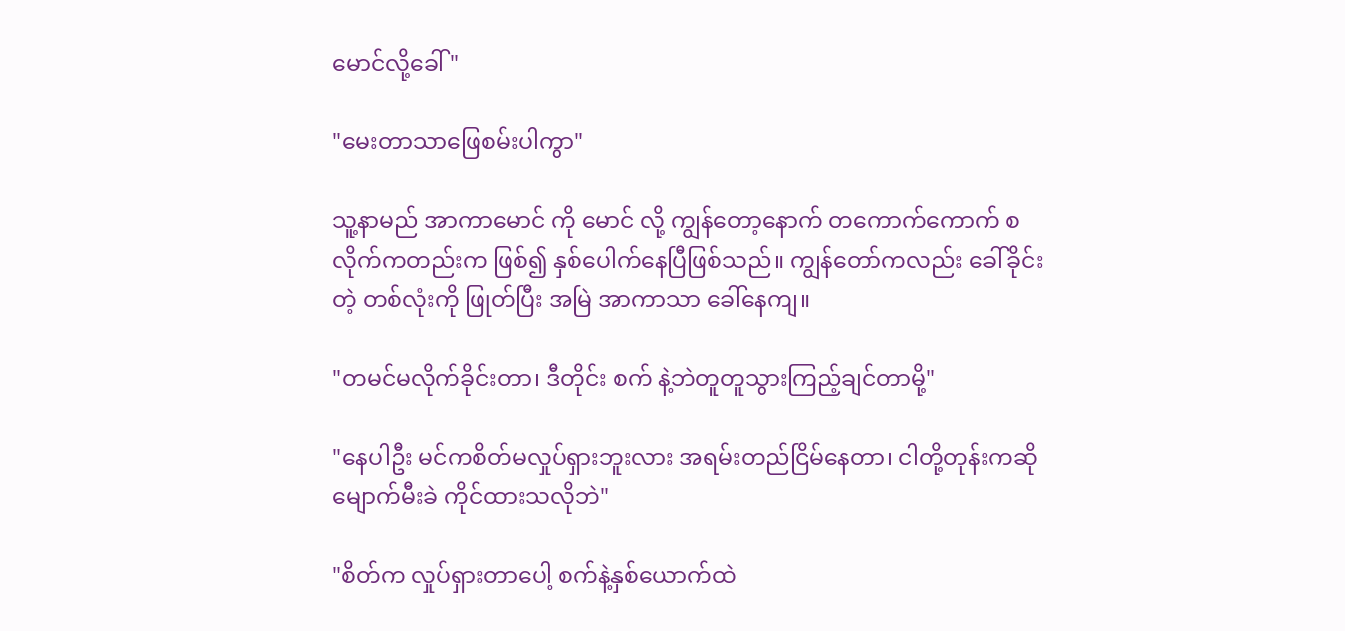မောင်လို့ခေါ်"

"မေးတာသာဖြေစမ်းပါကွာ"

သူ့နာမည် အာကာမောင် ကို မောင် လို့ ကျွန်တော့နောက် တကောက်ကောက် စလိုက်ကတည်းက ဖြစ်၍ နှစ်ပေါက်နေပြီဖြစ်သည်။ ကျွန်တော်ကလည်း ခေါ်ခိုင်းတဲ့ တစ်လုံးကို ဖြုတ်ပြီး အမြဲ အာကာသာ ခေါ်နေကျ။

"တမင်မလိုက်ခိုင်းတာ၊ ဒီတိုင်း စက် နဲ့ဘဲတူတူသွားကြည့်ချင်တာမို့"

"နေပါဦး မင်ကစိတ်မလှုပ်ရှားဘူးလား အရမ်းတည်ငြိမ်နေတာ၊ ငါတို့တုန်းကဆို မျောက်မီးခဲ ကိုင်ထားသလိုဘဲ"

"စိတ်က လှုပ်ရှားတာပေါ့ စက်နဲ့နှစ်ယောက်ထဲ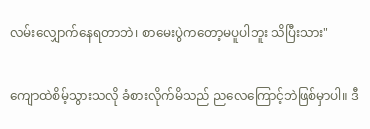လမ်းလျှောက်နေရတာဘဲ၊ စာမေးပွဲကတော့မပူပါဘူး သိပြီးသား"

ကျောထဲစိမ့်သွားသလို ခံစားလိုက်မိသည် ညလေကြောင့်ဘဲဖြစ်မှာပါ။ ဒီ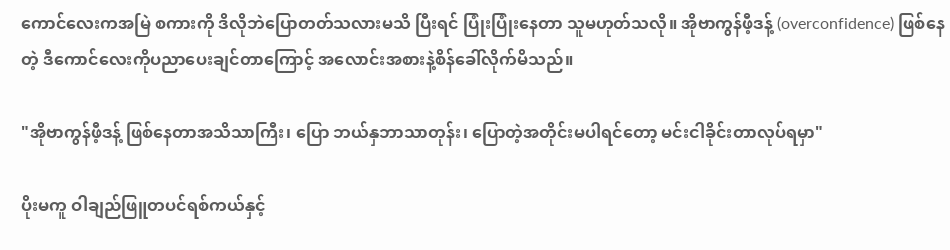ကောင်လေးကအမြဲ စကားကို ဒိလိုဘဲပြောတတ်သလားမသိ ပြီးရင် ပြုံးပြုံးနေတာ သူမဟုတ်သလို။ အိုဗာကွန်ဖီ့ဒန့် (overconfidence) ဖြစ်နေတဲ့ ဒီကောင်လေးကိုပညာပေးချင်တာကြောင့် အလောင်းအစားနဲ့စိန်ခေါ်လိုက်မိသည်။

"အိုဗာကွန်ဖီ့ဒန့် ဖြစ်နေတာအသိသာကြီး၊ ပြော ဘယ်နှဘာသာတုန်း၊ ပြောတဲ့အတိုင်းမပါရင်တော့ မင်းငါခိုင်းတာလုပ်ရမှာ"

ပိုးမကူ ဝါချည်ဖြူတပင်ရစ်ကယ်နှင့်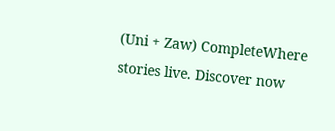(Uni + Zaw) CompleteWhere stories live. Discover now